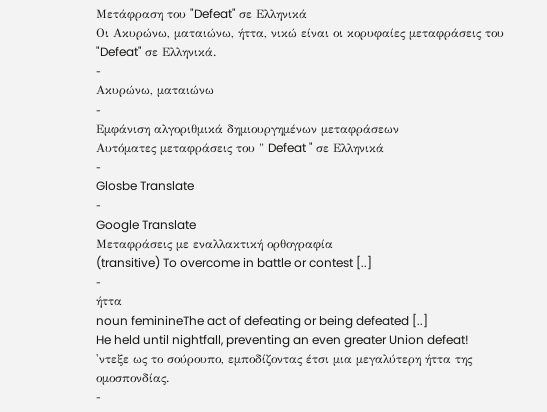Μετάφραση του "Defeat" σε Ελληνικά
Οι Ακυρώνω, ματαιώνω, ήττα, νικώ είναι οι κορυφαίες μεταφράσεις του "Defeat" σε Ελληνικά.
-
Ακυρώνω, ματαιώνω
-
Εμφάνιση αλγοριθμικά δημιουργημένων μεταφράσεων
Αυτόματες μεταφράσεις του " Defeat " σε Ελληνικά
-
Glosbe Translate
-
Google Translate
Μεταφράσεις με εναλλακτική ορθογραφία
(transitive) To overcome in battle or contest [..]
-
ήττα
noun feminineThe act of defeating or being defeated [..]
He held until nightfall, preventing an even greater Union defeat!
'ντεξε ως το σούρουπο, εμποδίζοντας έτσι μια μεγαλύτερη ήττα της ομοσπονδίας.
-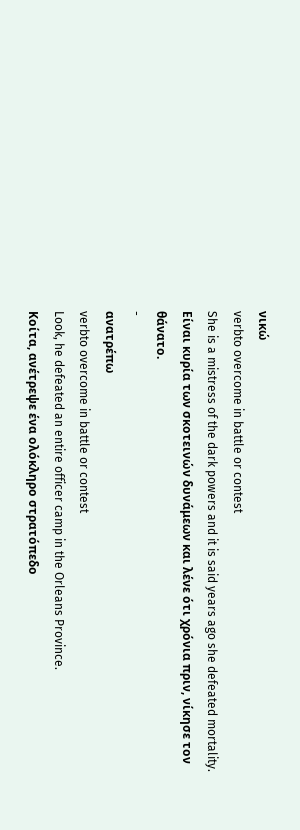νικώ
verbto overcome in battle or contest
She is a mistress of the dark powers and it is said years ago she defeated mortality.
Είναι κυρία των σκοτεινών δυνάμεων και λένε ότι χρόνια πριν, νίκησε τον θάνατο.
-
ανατρέπω
verbto overcome in battle or contest
Look, he defeated an entire officer camp in the Orleans Province.
Κοίτα, ανέτρεψε ένα ολόκληρο στρατόπεδο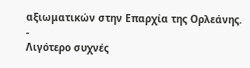αξιωματικών στην Επαρχία της Ορλεάνης.
-
Λιγότερο συχνές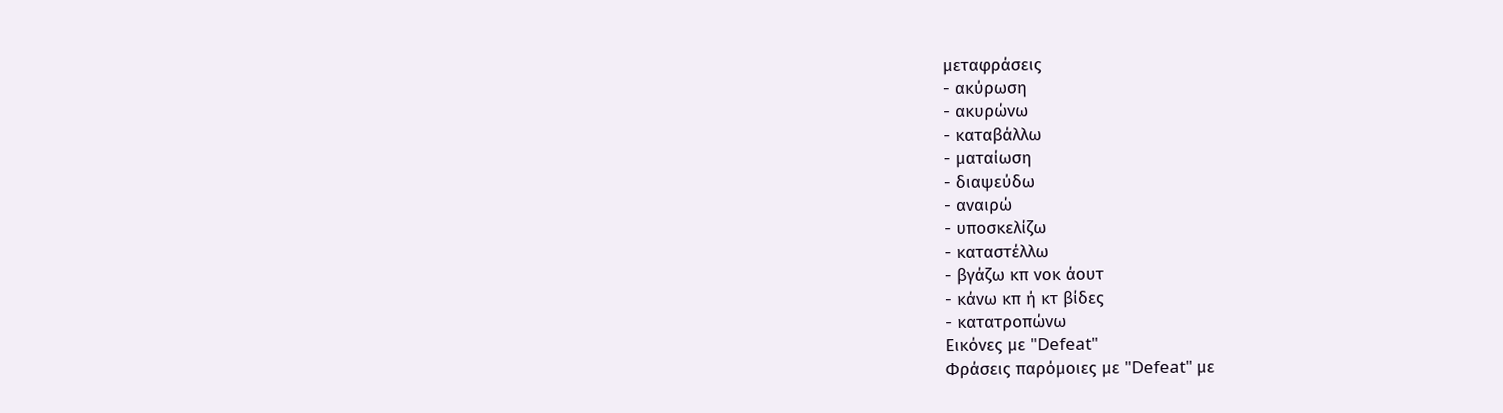μεταφράσεις
- ακύρωση
- ακυρώνω
- καταβάλλω
- ματαίωση
- διαψεύδω
- αναιρώ
- υποσκελίζω
- καταστέλλω
- βγάζω κπ νοκ άουτ
- κάνω κπ ή κτ βίδες
- κατατροπώνω
Εικόνες με "Defeat"
Φράσεις παρόμοιες με "Defeat" με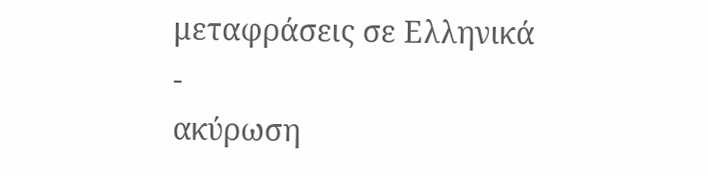μεταφράσεις σε Ελληνικά
-
ακύρωση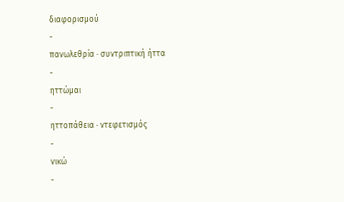διαφορισμού
-
πανωλεθρία · συντριπτική ήττα
-
ηττώμαι
-
ηττοπάθεια · ντεφετισμός
-
νικώ
-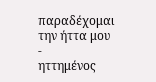παραδέχομαι την ήττα μου
-
ηττημένος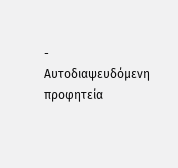-
Αυτοδιαψευδόμενη προφητεία